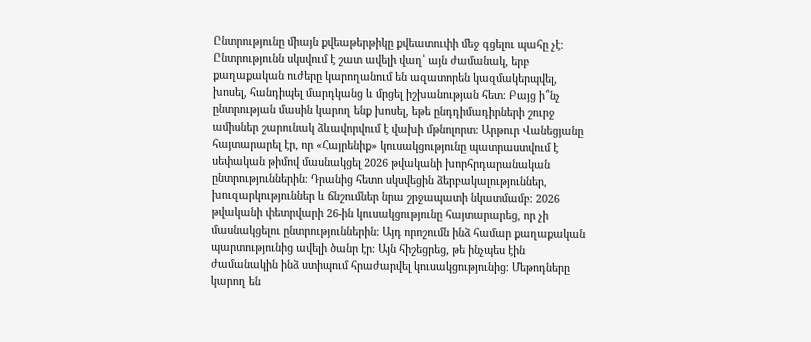Ընտրությունը միայն քվեաթերթիկը քվեատուփի մեջ գցելու պահը չէ։ Ընտրությունն սկսվում է շատ ավելի վաղ՝ այն ժամանակ, երբ քաղաքական ուժերը կարողանում են ազատորեն կազմակերպվել, խոսել, հանդիպել մարդկանց և մրցել իշխանության հետ։ Բայց ի՞նչ ընտրության մասին կարող ենք խոսել, եթե ընդդիմադիրների շուրջ ամիսներ շարունակ ձևավորվում է վախի մթնոլորտ։ Արթուր Վանեցյանը հայտարարել էր, որ «Հայրենիք» կուսակցությունը պատրաստվում է սեփական թիմով մասնակցել 2026 թվականի խորհրդարանական ընտրություններին։ Դրանից հետո սկսվեցին ձերբակալություններ, խուզարկություններ և ճնշումներ նրա շրջապատի նկատմամբ։ 2026 թվականի փետրվարի 26-ին կուսակցությունը հայտարարեց, որ չի մասնակցելու ընտրություններին։ Այդ որոշումն ինձ համար քաղաքական պարտությունից ավելի ծանր էր։ Այն հիշեցրեց, թե ինչպես էին ժամանակին ինձ ստիպում հրաժարվել կուսակցությունից։ Մեթոդները կարող են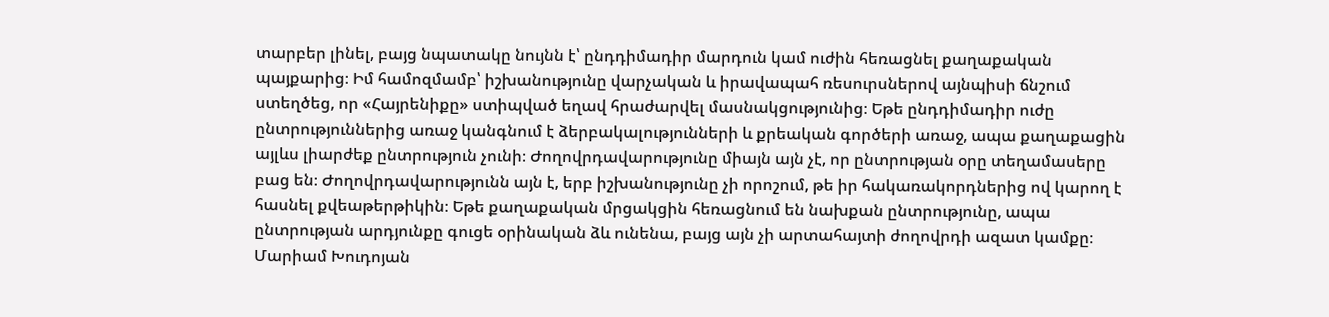տարբեր լինել, բայց նպատակը նույնն է՝ ընդդիմադիր մարդուն կամ ուժին հեռացնել քաղաքական պայքարից։ Իմ համոզմամբ՝ իշխանությունը վարչական և իրավապահ ռեսուրսներով այնպիսի ճնշում ստեղծեց, որ «Հայրենիքը» ստիպված եղավ հրաժարվել մասնակցությունից։ Եթե ընդդիմադիր ուժը ընտրություններից առաջ կանգնում է ձերբակալությունների և քրեական գործերի առաջ, ապա քաղաքացին այլևս լիարժեք ընտրություն չունի։ Ժողովրդավարությունը միայն այն չէ, որ ընտրության օրը տեղամասերը բաց են։ Ժողովրդավարությունն այն է, երբ իշխանությունը չի որոշում, թե իր հակառակորդներից ով կարող է հասնել քվեաթերթիկին։ Եթե քաղաքական մրցակցին հեռացնում են նախքան ընտրությունը, ապա ընտրության արդյունքը գուցե օրինական ձև ունենա, բայց այն չի արտահայտի ժողովրդի ազատ կամքը։
Մարիամ Խուդոյան